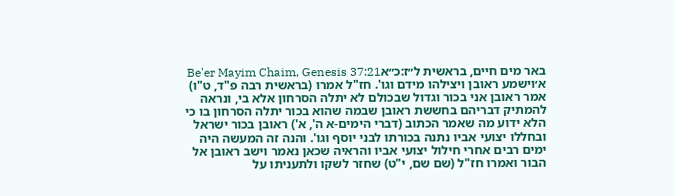באר מים חיים, בראשית ל״ז:כ״אBe'er Mayim Chaim, Genesis 37:21
א׳וישמע ראובן ויצילהו מידם וגו'. חז"ל אמרו (בראשית רבה פ"ד, ט"ו) אמר ראובן אני בכור וגדול שבכולם לא יתלה הסרחון אלא בי, ונראה להמתיק דבריהם בחששת ראובן שבמה שהוא בכור יתלה הסרחון בו כי הלא ידוע מה שאמר הכתוב (דברי הימים-א ה', א') ראובן בכור ישראל ובחללו יצועי אביו נתנה בכורתו לבני יוסף וגו'. והנה זה המעשה היה ימים רבים אחרי חילול יצועי אביו והראיה שכאן נאמר וישב ראובן אל הבור ואמרו חז"ל (שם שם, י"ט) שחזר לשקו ולתעניתו על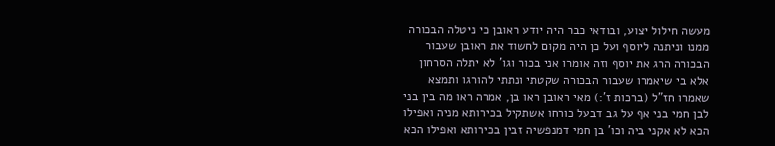מעשה חילול יצוע, ובודאי כבר היה יודע ראובן כי ניטלה הבכורה ממנו וניתנה ליוסף ועל כן היה מקום לחשוד את ראובן שעבור הבכורה הרג את יוסף וזה אומרו אני בכור וגו' לא יתלה הסרחון אלא בי שיאמרו שעבור הבכורה שקטתי ונתתי להורגו ותמצא שאמרו חז"ל (ברכות ז':) מאי ראובן ראו בן, אמרה ראו מה בין בני לבן חמי בני אף על גב דבעל כורחו אשתקיל בכירותא מניה ואפילו הכא לא אקני ביה וכו' בן חמי דמנפשיה זבין בכירותא ואפילו הכא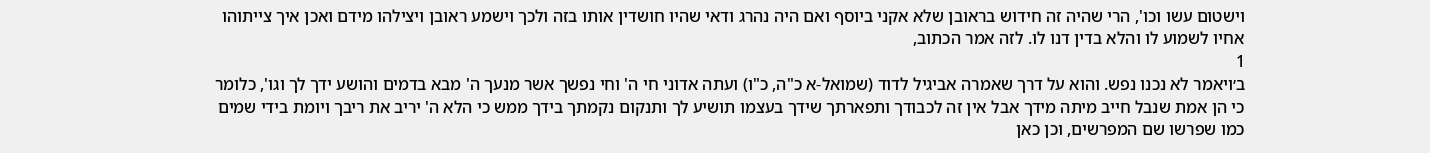וישטום עשו וכו', הרי שהיה זה חידוש בראובן שלא אקני ביוסף ואם היה נהרג ודאי שהיו חושדין אותו בזה ולכך וישמע ראובן ויצילהו מידם ואכן איך צייתוהו אחיו לשמוע לו והלא בדין דנו לו. לזה אמר הכתוב,
1
ב׳ויאמר לא נכנו נפש. והוא על דרך שאמרה אביגיל לדוד (שמואל-א כ"ה, כ"ו) ועתה אדוני חי ה' וחי נפשך אשר מנעך ה' מבא בדמים והושע ידך לך וגו', כלומר כי הן אמת שנבל חייב מיתה מידך אבל אין זה לכבודך ותפארתך שידך בעצמו תושיע לך ותנקום נקמתך בידך ממש כי הלא ה' יריב את ריבך ויומת בידי שמים כמו שפרשו שם המפרשים, וכן כאן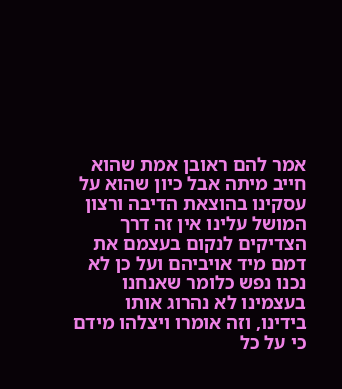אמר להם ראובן אמת שהוא חייב מיתה אבל כיון שהוא על עסקינו בהוצאת הדיבה ורצון המושל עלינו אין זה דרך הצדיקים לנקום בעצמם את דמם מיד אויביהם ועל כן לא נכנו נפש כלומר שאנחנו בעצמינו לא נהרוג אותו בידינו, וזה אומרו ויצלהו מידם כי על כל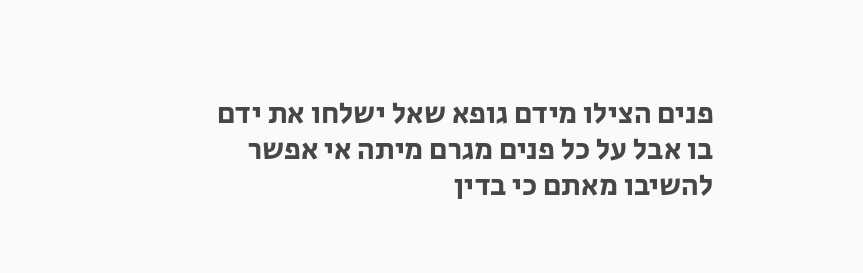פנים הצילו מידם גופא שאל ישלחו את ידם בו אבל על כל פנים מגרם מיתה אי אפשר להשיבו מאתם כי בדין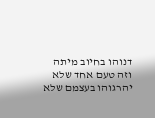דנוהו בחיוב מיתה וזה טעם אחד שלא יהרגוהו בעצמם שלא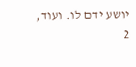יושע ידם לו. ועוד,
2